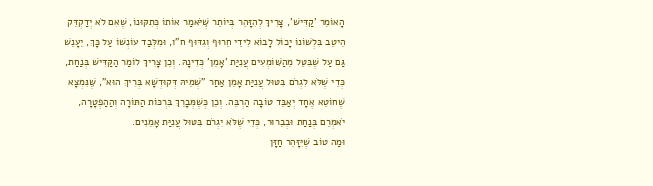הָאוֹמֵר 'קַדִּישׁ', צָרִיךְ לְהִזָּהֵר בְּיוֹתֵר שֶּׁיֹּאמַר אוֹתוֹ כְּתִקּוּנוֹ, שֶׁאִם לֹא יְדַקְדֵּק הֵיטֵב בִּלְשׁוֹנוֹ יָכוֹל לָבוֹא לִידֵי חֵרוּף וְגִדּוּף ח"ו, וּמִלְּבַד עוֹנְשׁוֹ עַל כָּךְ, יֵעָנֵשׁ גַּם עַל שֶׁבִּטֵּל מֵהַשּׁוֹמְעִים עֲנִיַּת 'אָמֵן' כְּדִינָהּ. וְכֵן צָרִיךְ לוֹמַר הַקַּדִּישׁ בְּנַחַת, כְּדֵי שֶׁלֹּא לִגְרֹם בִּטּוּל עֲנִיַּת אָמֵן אַחַר "שְׁמֵיהּ דְּקוּדְשָׁא בְּרִיךְ הוּא", שֶּׁנִּמְצָא שֶׁחוֹטֵא אֶחָד יְאַבֵּד טוֹבָה הַרְבֵּה. וְכֵן כְּשֶׁמְּבָרֵךְ בִּרְכּוֹת הַתּוֹרָה וְהַהַפְטָרָה, יֹאמְרֵם בְּנַחַת וּבְבֵרוּר, כְּדֵי שֶׁלֹּא יִגְרֹם בִּטּוּל עֲנִיַּת אָמֵנִים.
וּמַה טוֹב שֶׁיִּזָּהֵר חַזָּן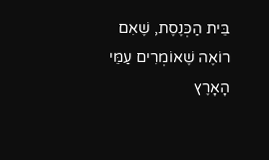בֵּית הַכְּנֶסֶת, שֶׁאִם רוֹאֶה שֶׁאוֹמְרִים עַמֵּי הָאָרֶץ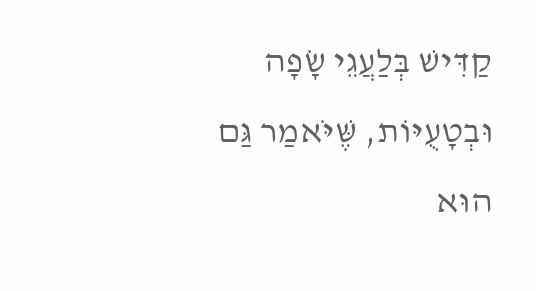קַדִּישׁ בְּלַעֲגֵי שָׂפָה וּבְטָעֻיּוֹת, שֶּׁיֹּאמַר גַּם הוּא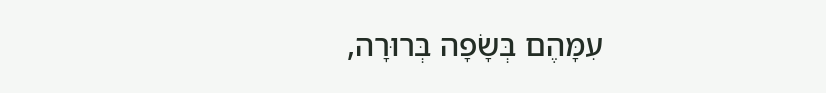עִמָּהֶם בְּשָׂפָה בְּרוּרָה,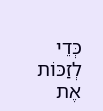כְּדֵי לְזַכּוֹת אֶת